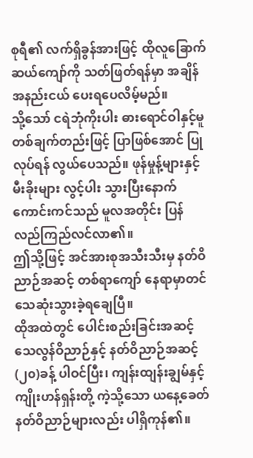စုရီ၏ လက်ရှိခွန်အားဖြင့် ထိုလူခြောက်ဆယ်ကျော်ကို သတ်ဖြတ်ရန်မှာ အချိန်အနည်းငယ် ပေးရပေလိမ့်မည်။
သို့သော် ငရဲဘုံကိုးပါး ဓားရောင်ဝါနှင့်မူ တစ်ချက်တည်းဖြင့် ပြာဖြစ်အောင် ပြုလုပ်ရန် လွယ်ပေသည်။ ဖုန်မှုန့်များနှင့် မီးခိုးများ လွင့်ပါး သွားပြီးနောက် ကောင်းကင်သည် မူလအတိုင်း ပြန်လည်ကြည်လင်လာ၏။
ဤသို့ဖြင့် အင်အားစုအသီးသီးမှ နတ်ဝိညာဉ်အဆင့် တစ်ရာကျော် နေရာမှာတင် သေဆုံးသွားခဲ့ရချေပြီ။
ထိုအထဲတွင် ပေါင်းစည်းခြင်းအဆင့် သေလွန်ဝိညာဉ်နှင့် နတ်ဝိညာဉ်အဆင့် (၂၀)ခန့် ပါဝင်ပြီး၊ ကျန်းထျန်းချွမ်နှင့် ကျိုးဟန်ရှန်းတို့ ကဲ့သို့သော ယနေ့ခေတ် နတ်ဝိညာဉ်များလည်း ပါရှိကုန်၏။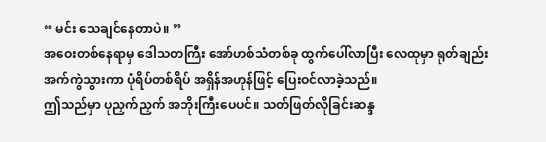“ မင်း သေချင်နေတာပဲ။ ”
အဝေးတစ်နေရာမှ ဒေါသတကြီး အော်ဟစ်သံတစ်ခု ထွက်ပေါ်လာပြီး လေထုမှာ ရုတ်ချည်းအက်ကွဲသွားကာ ပုံရိပ်တစ်ရိပ် အရှိန်အဟုန်ဖြင့် ပြေးဝင်လာခဲ့သည်။
ဤသည်မှာ ပုညှက်ညှက် အဘိုးကြီးပေပင်။ သတ်ဖြတ်လိုခြင်းဆန္ဒ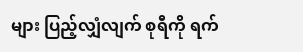များ ပြည့်လျှံလျက် စုရီကို ရက်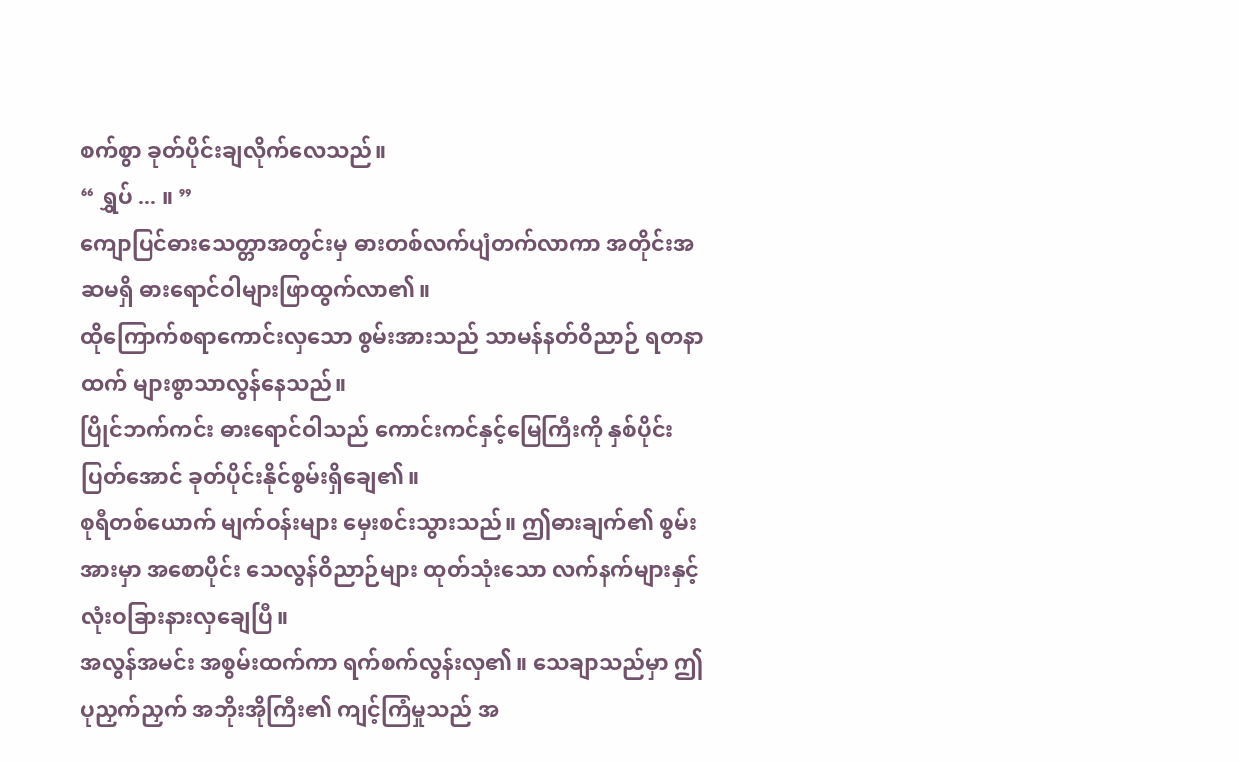စက်စွာ ခုတ်ပိုင်းချလိုက်လေသည်။
“ ရွှပ် ... ။ ”
ကျောပြင်ဓားသေတ္တာအတွင်းမှ ဓားတစ်လက်ပျံတက်လာကာ အတိုင်းအဆမရှိ ဓားရောင်ဝါများဖြာထွက်လာ၏။
ထိုကြောက်စရာကောင်းလှသော စွမ်းအားသည် သာမန်နတ်ဝိညာဉ် ရတနာထက် များစွာသာလွန်နေသည်။
ပြိုင်ဘက်ကင်း ဓားရောင်ဝါသည် ကောင်းကင်နှင့်မြေကြီးကို နှစ်ပိုင်းပြတ်အောင် ခုတ်ပိုင်းနိုင်စွမ်းရှိချေ၏။
စုရီတစ်ယောက် မျက်ဝန်းများ မှေးစင်းသွားသည်။ ဤဓားချက်၏ စွမ်းအားမှာ အစောပိုင်း သေလွန်ဝိညာဉ်များ ထုတ်သုံးသော လက်နက်များနှင့် လုံးဝခြားနားလှချေပြီ။
အလွန်အမင်း အစွမ်းထက်ကာ ရက်စက်လွန်းလှ၏။ သေချာသည်မှာ ဤပုညှက်ညှက် အဘိုးအိုကြီး၏ ကျင့်ကြံမှုသည် အ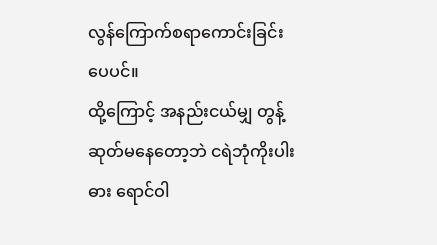လွန်ကြောက်စရာကောင်းခြင်းပေပင်။
ထို့ကြောင့် အနည်းငယ်မျှ တွန့်ဆုတ်မနေတော့ဘဲ ငရဲဘုံကိုးပါးဓား ရောင်ဝါ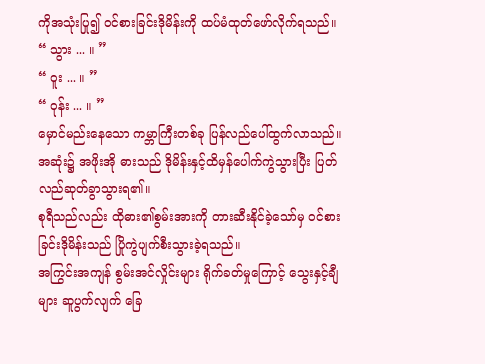ကိုအသုံးပြု၍ ဝင်စားခြင်းဒိုမိန်းကို ထပ်မံထုတ်ဖော်လိုက်ရသည်။
“ သွား ... ။ ”
“ ဝူး ... ။ ”
“ ဝုန်း ... ။ ”
မှောင်မည်းနေသော ကမ္ဘာကြီးတစ်ခု ပြန်လည်ပေါ်ထွက်လာသည်။ အဆုံး၌ အဖိုးအို ဓားသည် ဒိုမိန်းနှင့်ထိမှန်ပေါက်ကွဲသွားပြီး ပြတ်လည်ဆုတ်ခွာသွားရ၏။
စုရီသည်လည်း ထိုဓား၏စွမ်းအားကို တားဆီးနိုင်ခဲ့သော်မှ ဝင်စားခြင်းဒိုမိန်းသည် ပြိုကွဲပျက်စီးသွားခဲ့ရသည်။
အကြွင်းအကျန် စွမ်းအင်လှိုင်းများ ရိုက်ခတ်မှုကြောင့် သွေးနှင့်ချီများ ဆူပွက်လျက် ခြေ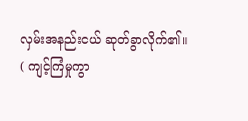လှမ်းအနည်းငယ် ဆုတ်ခွာလိုက်၏။
( ကျင့်ကြံမှုကွာ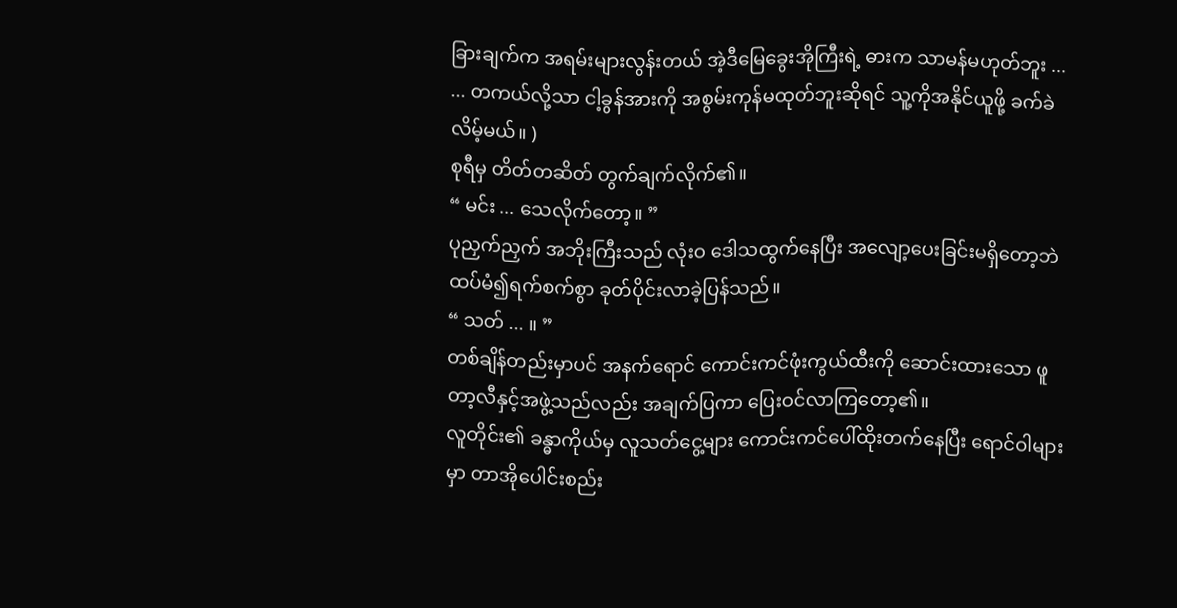ခြားချက်က အရမ်းများလွန်းတယ် အဲ့ဒီမြေခွေးအိုကြီးရဲ့ ဓားက သာမန်မဟုတ်ဘူး ...
... တကယ်လို့သာ ငါ့ခွန်အားကို အစွမ်းကုန်မထုတ်ဘူးဆိုရင် သူ့ကိုအနိုင်ယူဖို့ ခက်ခဲလိမ့်မယ်။ )
စုရီမှ တိတ်တဆိတ် တွက်ချက်လိုက်၏။
“ မင်း ... သေလိုက်တော့။ ”
ပုညှက်ညှက် အဘိုးကြီးသည် လုံးဝ ဒေါသထွက်နေပြီး အလျော့ပေးခြင်းမရှိတော့ဘဲ ထပ်မံ၍ရက်စက်စွာ ခုတ်ပိုင်းလာခဲ့ပြန်သည်။
“ သတ် ... ။ ”
တစ်ချိန်တည်းမှာပင် အနက်ရောင် ကောင်းကင်ဖုံးကွယ်ထီးကို ဆောင်းထားသော ဖူတာ့လီနှင့်အဖွဲ့သည်လည်း အချက်ပြကာ ပြေးဝင်လာကြတော့၏။
လူတိုင်း၏ ခန္ဓာကိုယ်မှ လူသတ်ငွေ့များ ကောင်းကင်ပေါ်ထိုးတက်နေပြီး ရောင်ဝါများမှာ တာအိုပေါင်းစည်း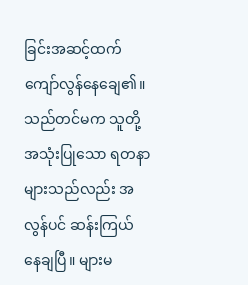ခြင်းအဆင့်ထက် ကျော်လွန်နေချေ၏။
သည်တင်မက သူတို့အသုံးပြုသော ရတနာများသည်လည်း အလွန်ပင် ဆန်းကြယ် နေချပြီ။ များမ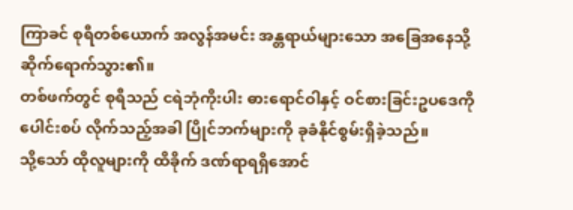ကြာခင် စုရီတစ်ယောက် အလွန်အမင်း အန္တရာယ်များသော အခြေအနေသို့ ဆိုက်ရောက်သွား၏။
တစ်ဖက်တွင် စုရီသည် ငရဲဘုံကိုးပါး ဓားရောင်ဝါနှင့် ဝင်စားခြင်းဥပဒေကို ပေါင်းစပ် လိုက်သည့်အခါ ပြိုင်ဘက်များကို ခုခံနိုင်စွမ်းရှိခဲ့သည်။
သို့သော် ထိုလူများကို ထိခိုက် ဒဏ်ရာရရှိအောင်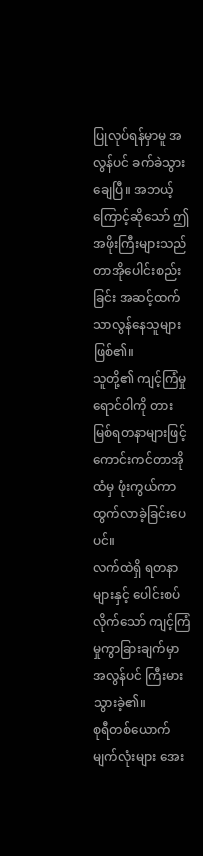ပြုလုပ်ရန်မှာမူ အလွန်ပင် ခက်ခဲသွားချေပြီ။ အဘယ့်ကြောင့်ဆိုသော် ဤအဖိုးကြီးများသည် တာအိုပေါင်းစည်းခြင်း အဆင့်ထက် သာလွန်နေသူများဖြစ်၏။
သူတို့၏ ကျင့်ကြံမှုရောင်ဝါကို တားမြစ်ရတနာများဖြင့် ကောင်းကင်တာအိုထံမှ ဖုံးကွယ်ကာ ထွက်လာခဲ့ခြင်းပေပင်။
လက်ထဲရှိ ရတနာများနှင့် ပေါင်းစပ်လိုက်သော် ကျင့်ကြံမှုကွာခြားချက်မှာ အလွန်ပင် ကြီးမားသွားခဲ့၏။
စုရီတစ်ယောက် မျက်လုံးများ အေး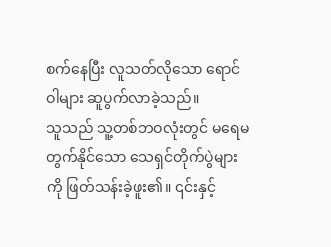စက်နေပြီး လူသတ်လိုသော ရောင်ဝါများ ဆူပွက်လာခဲ့သည်။
သူသည် သူ့တစ်ဘဝလုံးတွင် မရေမတွက်နိုင်သော သေရှင်တိုက်ပွဲများကို ဖြတ်သန်းခဲ့ဖူး၏။ ၎င်းနှင့်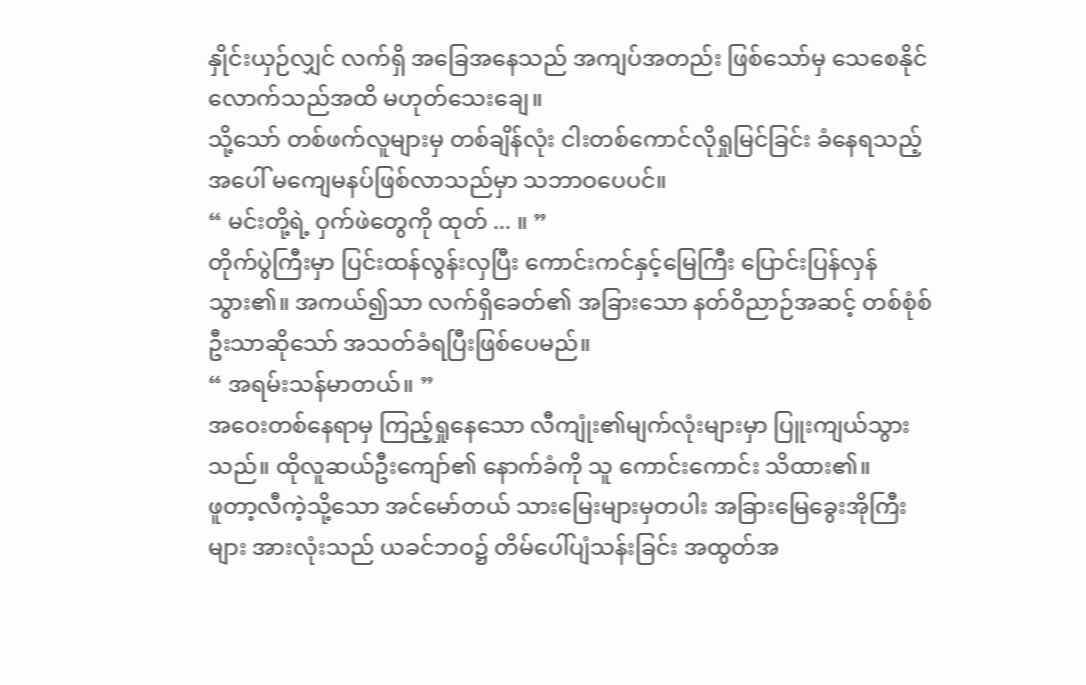နှိုင်းယှဉ်လျှင် လက်ရှိ အခြေအနေသည် အကျပ်အတည်း ဖြစ်သော်မှ သေစေနိုင်လောက်သည်အထိ မဟုတ်သေးချေ။
သို့သော် တစ်ဖက်လူများမှ တစ်ချိန်လုံး ငါးတစ်ကောင်လိုရှုမြင်ခြင်း ခံနေရသည့်အပေါ် မကျေမနပ်ဖြစ်လာသည်မှာ သဘာဝပေပင်။
“ မင်းတို့ရဲ့ ဝှက်ဖဲတွေကို ထုတ် ... ။ ”
တိုက်ပွဲကြီးမှာ ပြင်းထန်လွန်းလှပြီး ကောင်းကင်နှင့်မြေကြီး ပြောင်းပြန်လှန်သွား၏။ အကယ်၍သာ လက်ရှိခေတ်၏ အခြားသော နတ်ဝိညာဉ်အဆင့် တစ်စုံစ်ဦးသာဆိုသော် အသတ်ခံရပြီးဖြစ်ပေမည်။
“ အရမ်းသန်မာတယ်။ ”
အဝေးတစ်နေရာမှ ကြည့်ရှုနေသော လီကျုံး၏မျက်လုံးများမှာ ပြူးကျယ်သွားသည်။ ထိုလူဆယ်ဦးကျော်၏ နောက်ခံကို သူ ကောင်းကောင်း သိထား၏။
ဖူတာ့လီကဲ့သို့သော အင်မော်တယ် သားမြေးများမှတပါး အခြားမြေခွေးအိုကြီးများ အားလုံးသည် ယခင်ဘဝ၌ တိမ်ပေါ်ပျံသန်းခြင်း အထွတ်အ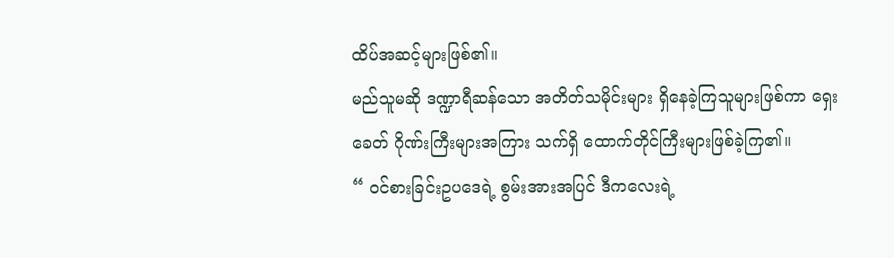ထိပ်အဆင့်များဖြစ်၏။
မည်သူမဆို ဒဏ္ဍာရီဆန်သော အတိတ်သမိုင်းများ ရှိနေခဲ့ကြသူများဖြစ်ကာ ရှေးခေတ် ဂိုဏ်းကြီးများအကြား သက်ရှိ ထောက်တိုင်ကြီးများဖြစ်ခဲ့ကြ၏။
“ ဝင်စားခြင်းဥပဒေရဲ့ စွမ်းအားအပြင် ဒီကလေးရဲ့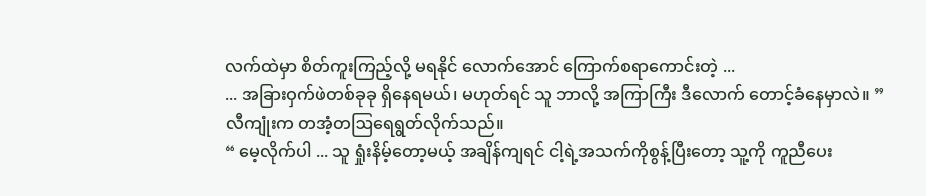လက်ထဲမှာ စိတ်ကူးကြည့်လို့ မရနိုင် လောက်အောင် ကြောက်စရာကောင်းတဲ့ ...
... အခြားဝှက်ဖဲတစ်ခုခု ရှိနေရမယ်၊ မဟုတ်ရင် သူ ဘာလို့ အကြာကြီး ဒီလောက် တောင့်ခံနေမှာလဲ။ ”
လီကျုံးက တအံ့တဩရေရွတ်လိုက်သည်။
“ မေ့လိုက်ပါ ... သူ ရှုံးနိမ့်တော့မယ့် အချိန်ကျရင် ငါ့ရဲ့အသက်ကိုစွန့်ပြီးတော့ သူ့ကို ကူညီပေး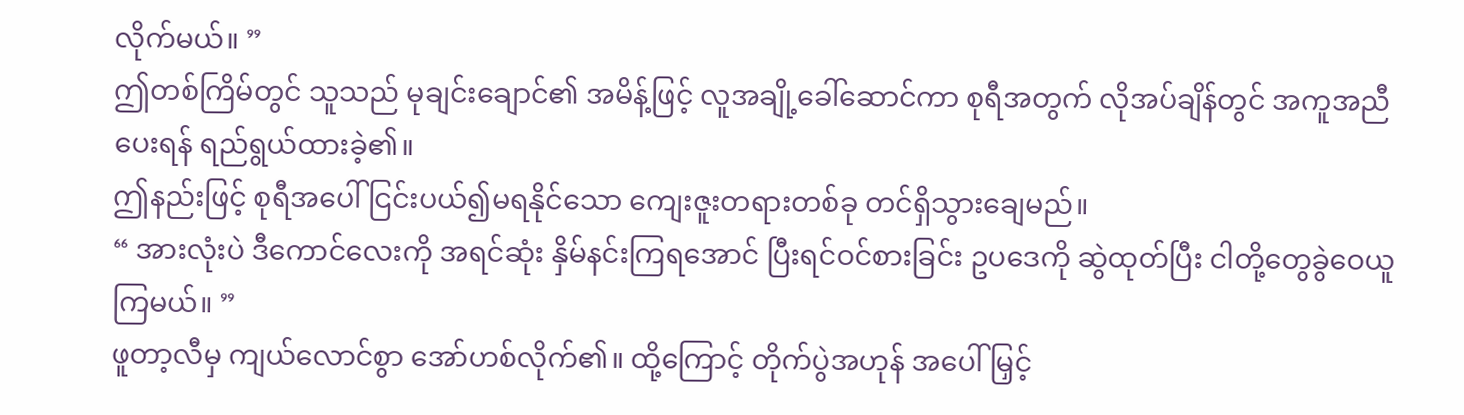လိုက်မယ်။ ”
ဤတစ်ကြိမ်တွင် သူသည် မုချင်းချောင်၏ အမိန့်ဖြင့် လူအချို့ခေါ်ဆောင်ကာ စုရီအတွက် လိုအပ်ချိန်တွင် အကူအညီပေးရန် ရည်ရွယ်ထားခဲ့၏။
ဤနည်းဖြင့် စုရီအပေါ် ငြင်းပယ်၍မရနိုင်သော ကျေးဇူးတရားတစ်ခု တင်ရှိသွားချေမည်။
“ အားလုံးပဲ ဒီကောင်လေးကို အရင်ဆုံး နှိမ်နင်းကြရအောင် ပြီးရင်ဝင်စားခြင်း ဥပဒေကို ဆွဲထုတ်ပြီး ငါတို့တွေခွဲဝေယူကြမယ်။ ”
ဖူတာ့လီမှ ကျယ်လောင်စွာ အော်ဟစ်လိုက်၏။ ထို့ကြောင့် တိုက်ပွဲအဟုန် အပေါ် မြှင့်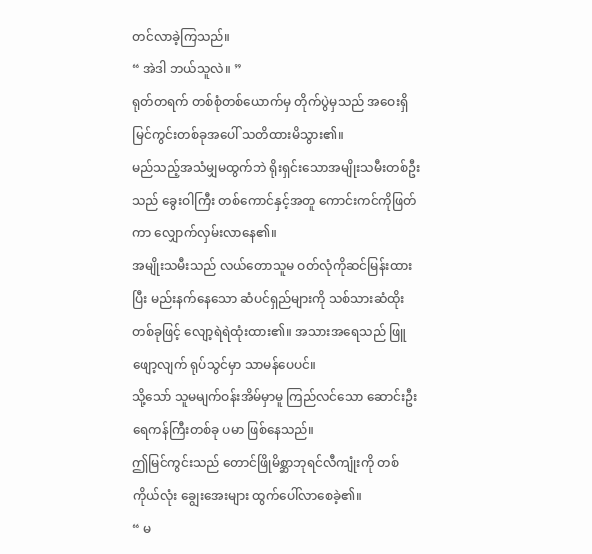တင်လာခဲ့ကြသည်။
“ အဲဒါ ဘယ်သူလဲ။ ”
ရုတ်တရက် တစ်စုံတစ်ယောက်မှ တိုက်ပွဲမှသည် အဝေးရှိ မြင်ကွင်းတစ်ခုအပေါ် သတိထားမိသွား၏။
မည်သည့်အသံမျှမထွက်ဘဲ ရိုးရှင်းသောအမျိုးသမီးတစ်ဦးသည် ခွေးဝါကြီး တစ်ကောင်နှင့်အတူ ကောင်းကင်ကိုဖြတ်ကာ လျှောက်လှမ်းလာနေ၏။
အမျိုးသမီးသည် လယ်တောသူမ ဝတ်လုံကိုဆင်မြန်းထားပြီး မည်းနက်နေသော ဆံပင်ရှည်များကို သစ်သားဆံထိုးတစ်ခုဖြင့် လျော့ရဲရဲထုံးထား၏။ အသားအရေသည် ဖြူဖျော့လျက် ရုပ်သွင်မှာ သာမန်ပေပင်။
သို့သော် သူမမျက်ဝန်းအိမ်မှာမူ ကြည်လင်သော ဆောင်းဦးရေကန်ကြီးတစ်ခု ပမာ ဖြစ်နေသည်။
ဤမြင်ကွင်းသည် တောင်ဖြိုမိစ္ဆာဘုရင်လီကျုံးကို တစ်ကိုယ်လုံး ချွေးအေးများ ထွက်ပေါ်လာစေခဲ့၏။
“ မ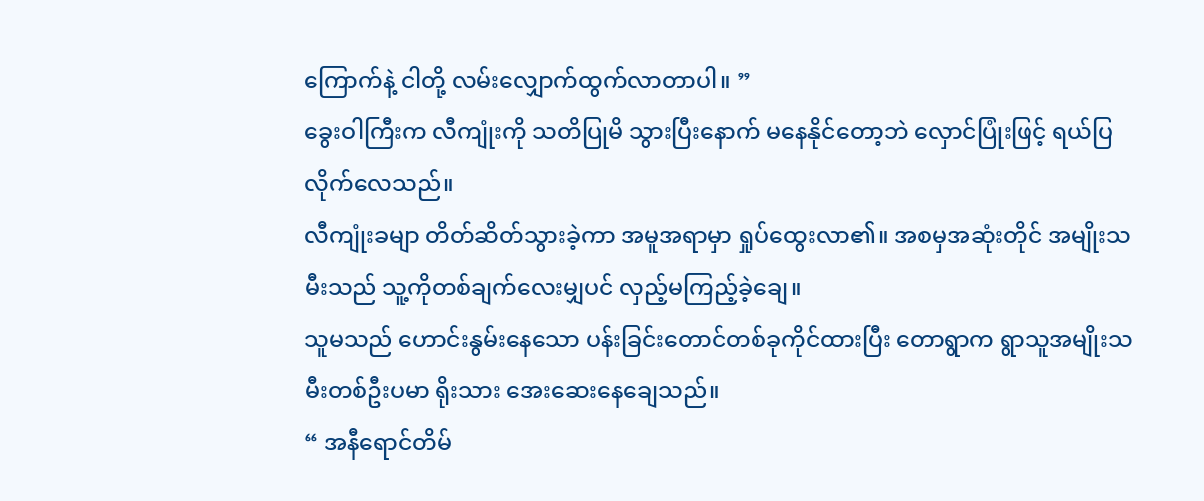ကြောက်နဲ့ ငါတို့ လမ်းလျှောက်ထွက်လာတာပါ။ ”
ခွေးဝါကြီးက လီကျုံးကို သတိပြုမိ သွားပြီးနောက် မနေနိုင်တော့ဘဲ လှောင်ပြုံးဖြင့် ရယ်ပြလိုက်လေသည်။
လီကျုံးခမျာ တိတ်ဆိတ်သွားခဲ့ကာ အမူအရာမှာ ရှုပ်ထွေးလာ၏။ အစမှအဆုံးတိုင် အမျိုးသမီးသည် သူ့ကိုတစ်ချက်လေးမျှပင် လှည့်မကြည့်ခဲ့ချေ။
သူမသည် ဟောင်းနွမ်းနေသော ပန်းခြင်းတောင်တစ်ခုကိုင်ထားပြီး တောရွာက ရွာသူအမျိုးသမီးတစ်ဦးပမာ ရိုးသား အေးဆေးနေချေသည်။
“ အနီရောင်တိမ်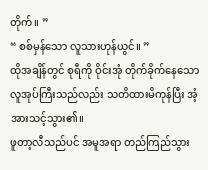တိုက်။ ”
“ စစ်မှန်သော လူသားဟုန်ယွင်။ ”
ထိုအချိန်တွင် စုရီကို ဝိုင်းအုံ တိုက်ခိုက်နေသော လူအုပ်ကြီးသည်လည်း သတိထားမိကုန်ပြီး အံ့အားသင့်သွား၏။
ဖူတာ့လီသည်ပင် အမူအရာ တည်ကြည်သွား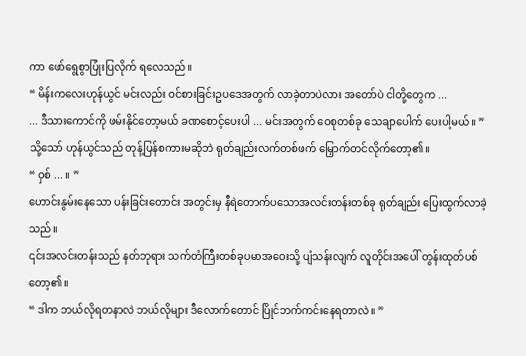ကာ ဖော်ရွေစွာပြုံးပြလိုက် ရလေသည်။
“ မိန်းကလေးဟုန်ယွင် မင်းလည်း ဝင်စားခြင်းဥပဒေအတွက် လာခဲ့တာပဲလား အတော်ပဲ ငါတို့တွေက ...
... ဒီသားကောင်ကို ဖမ်းနိုင်တော့မယ် ခဏစောင့်ပေးပါ ... မင်းအတွက် ဝေစုတစ်ခု သေချာပေါက် ပေးပါ့မယ်။ ”
သို့သော် ဟုန်ယွင်သည် တုန့်ပြန်စကားမဆိုဘဲ ရုတ်ချည်းလက်တစ်ဖက် မြှောက်တင်လိုက်တော့၏။
“ ဝှစ် ... ။ ”
ဟောင်းနွမ်းနေသော ပန်းခြင်းတောင်း အတွင်းမှ နီရဲတောက်ပသောအလင်းတန်းတစ်ခု ရုတ်ချည်း ပြေးထွက်လာခဲ့သည်။
၎င်းအလင်းတန်းသည် နတ်ဘုရား သက်တံကြီးတစ်ခုပမာအဝေးသို့ ပျံသန်းလျက် လူတိုင်းအပေါ် တွန်းထုတ်ပစ်တော့၏။
“ ဒါက ဘယ်လိုရတနာလဲ ဘယ်လိုများ ဒီလောက်တောင် ပြိုင်ဘက်ကင်းနေရတာလဲ။ ”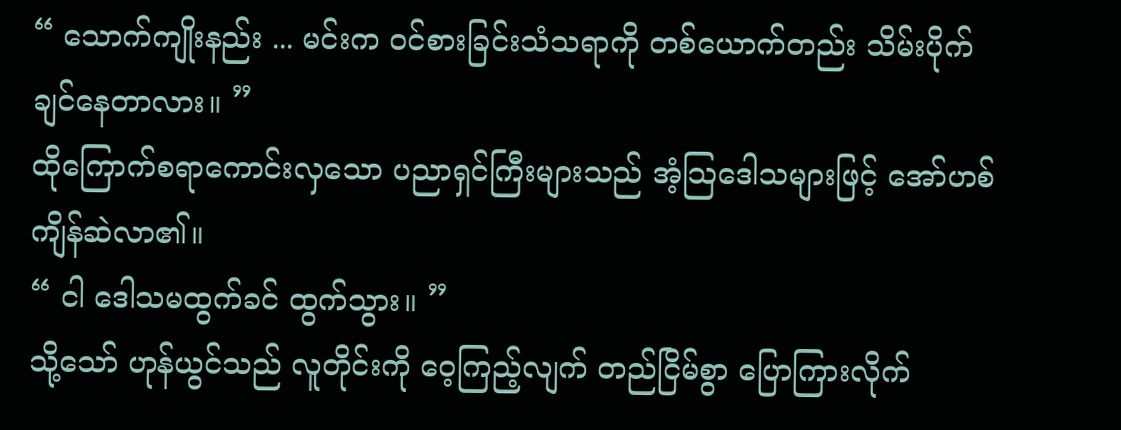“ သောက်ကျိုးနည်း ... မင်းက ဝင်စားခြင်းသံသရာကို တစ်ယောက်တည်း သိမ်းပိုက်ချင်နေတာလား။ ”
ထိုကြောက်စရာကောင်းလှသော ပညာရှင်ကြီးများသည် အံ့သြဒေါသများဖြင့် အော်ဟစ်ကျိန်ဆဲလာ၏။
“ ငါ ဒေါသမထွက်ခင် ထွက်သွား။ ”
သို့သော် ဟုန်ယွင်သည် လူတိုင်းကို ဝေ့ကြည့်လျက် တည်ငြိမ်စွာ ပြောကြားလိုက်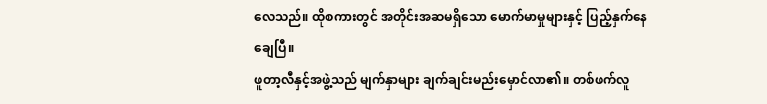လေသည်။ ထိုစကားတွင် အတိုင်းအဆမရှိသော မောက်မာမှုများနှင့် ပြည့်နှက်နေချေပြီ။
ဖူတာ့လီနှင့်အဖွဲ့သည် မျက်နှာများ ချက်ချင်းမည်းမှောင်လာ၏။ တစ်ဖက်လူ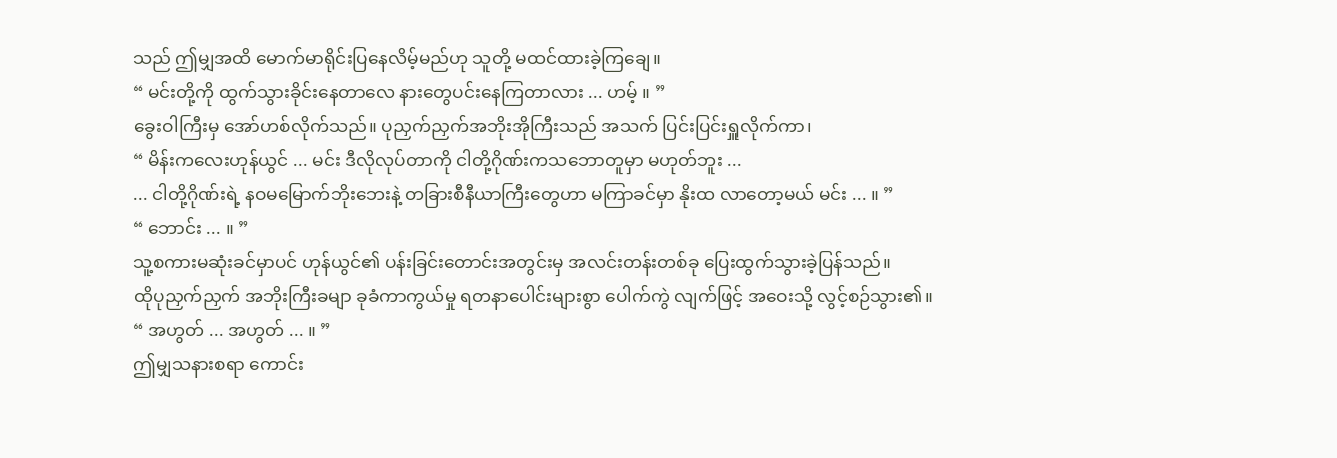သည် ဤမျှအထိ မောက်မာရိုင်းပြနေလိမ့်မည်ဟု သူတို့ မထင်ထားခဲ့ကြချေ။
“ မင်းတို့ကို ထွက်သွားခိုင်းနေတာလေ နားတွေပင်းနေကြတာလား ... ဟမ့် ။ ”
ခွေးဝါကြီးမှ အော်ဟစ်လိုက်သည်။ ပုညှက်ညှက်အဘိုးအိုကြီးသည် အသက် ပြင်းပြင်းရှူလိုက်ကာ၊
“ မိန်းကလေးဟုန်ယွင် ... မင်း ဒီလိုလုပ်တာကို ငါတို့ဂိုဏ်းကသဘောတူမှာ မဟုတ်ဘူး ...
... ငါတို့ဂိုဏ်းရဲ့ နဝမမြောက်ဘိုးဘေးနဲ့ တခြားစီနီယာကြီးတွေဟာ မကြာခင်မှာ နိုးထ လာတော့မယ် မင်း ... ။ ”
“ ဘောင်း ... ။ ”
သူ့စကားမဆုံးခင်မှာပင် ဟုန်ယွင်၏ ပန်းခြင်းတောင်းအတွင်းမှ အလင်းတန်းတစ်ခု ပြေးထွက်သွားခဲ့ပြန်သည်။
ထိုပုညှက်ညှက် အဘိုးကြီးခမျာ ခုခံကာကွယ်မှု ရတနာပေါင်းများစွာ ပေါက်ကွဲ လျက်ဖြင့် အဝေးသို့ လွင့်စဉ်သွား၏။
“ အဟွတ် ... အဟွတ် ... ။ ”
ဤမျှသနားစရာ ကောင်း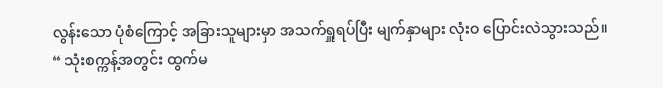လွန်းသော ပုံစံကြောင့် အခြားသူများမှာ အသက်ရှူရပ်ပြီး မျက်နှာများ လုံးဝ ပြောင်းလဲသွားသည်။
“ သုံးစက္ကန့်အတွင်း ထွက်မ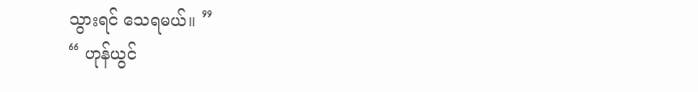သွားရင် သေရမယ်။ ”
“ ဟုန်ယွင်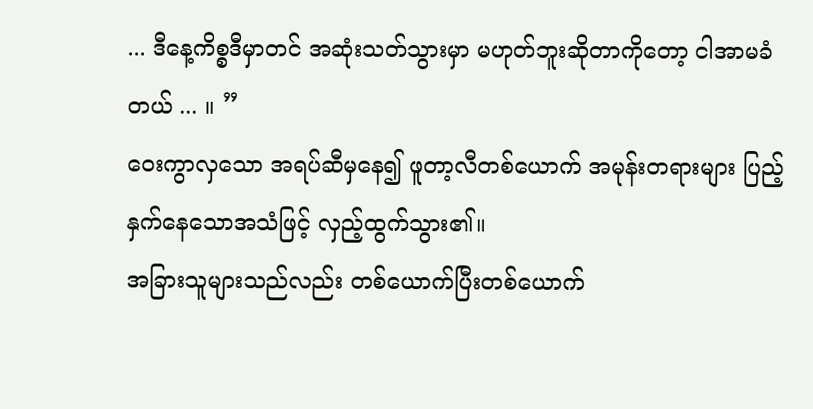... ဒီနေ့ကိစ္စဒီမှာတင် အဆုံးသတ်သွားမှာ မဟုတ်ဘူးဆိုတာကိုတော့ ငါအာမခံတယ် ... ။ ”
ဝေးကွာလှသော အရပ်ဆီမှနေ၍ ဖူတာ့လီတစ်ယောက် အမုန်းတရားများ ပြည့်နှက်နေသောအသံဖြင့် လှည့်ထွက်သွား၏။
အခြားသူများသည်လည်း တစ်ယောက်ပြီးတစ်ယောက်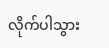လိုက်ပါသွား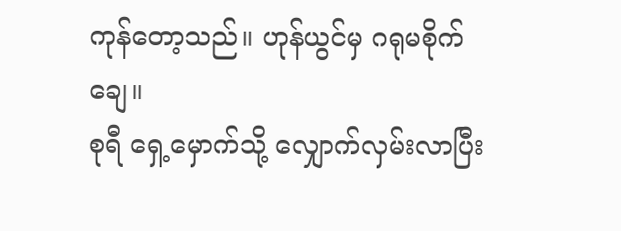ကုန်တော့သည်။ ဟုန်ယွင်မှ ဂရုမစိုက်ချေ။
စုရီ ရှေ့မှောက်သို့ လျှောက်လှမ်းလာပြီး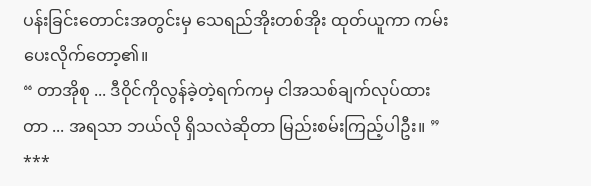ပန်းခြင်းတောင်းအတွင်းမှ သေရည်အိုးတစ်အိုး ထုတ်ယူကာ ကမ်းပေးလိုက်တော့၏။
“ တာအိုစု ... ဒီဝိုင်ကိုလွန်ခဲ့တဲ့ရက်ကမှ ငါအသစ်ချက်လုပ်ထားတာ ... အရသာ ဘယ်လို ရှိသလဲဆိုတာ မြည်းစမ်းကြည့်ပါဦး။ ”
***